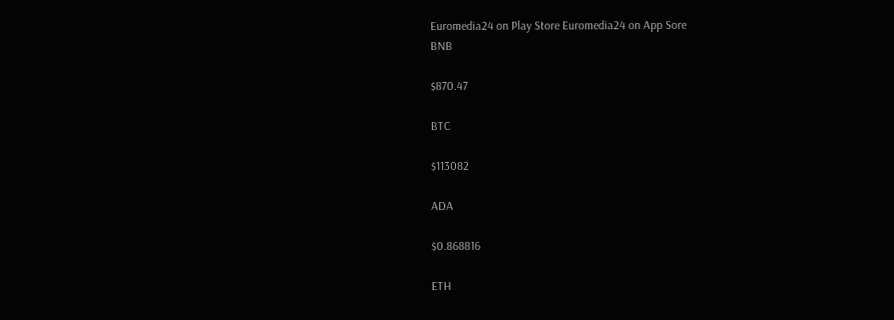Euromedia24 on Play Store Euromedia24 on App Sore
BNB

$870.47

BTC

$113082

ADA

$0.868816

ETH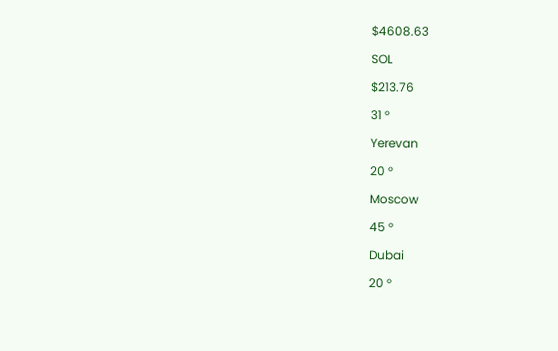$4608.63

SOL

$213.76

31 °

Yerevan

20 °

Moscow

45 °

Dubai

20 °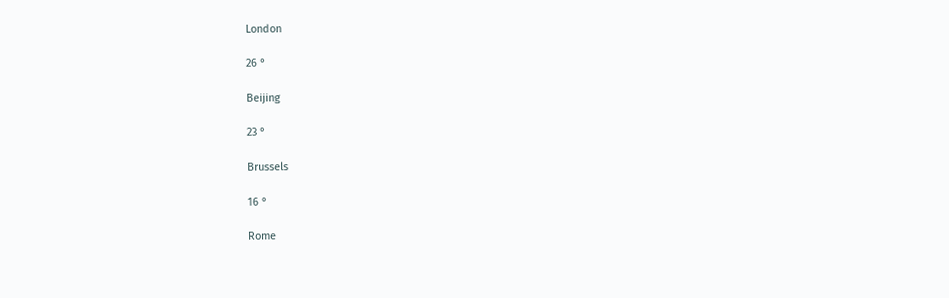London

26 °

Beijing

23 °

Brussels

16 °

Rome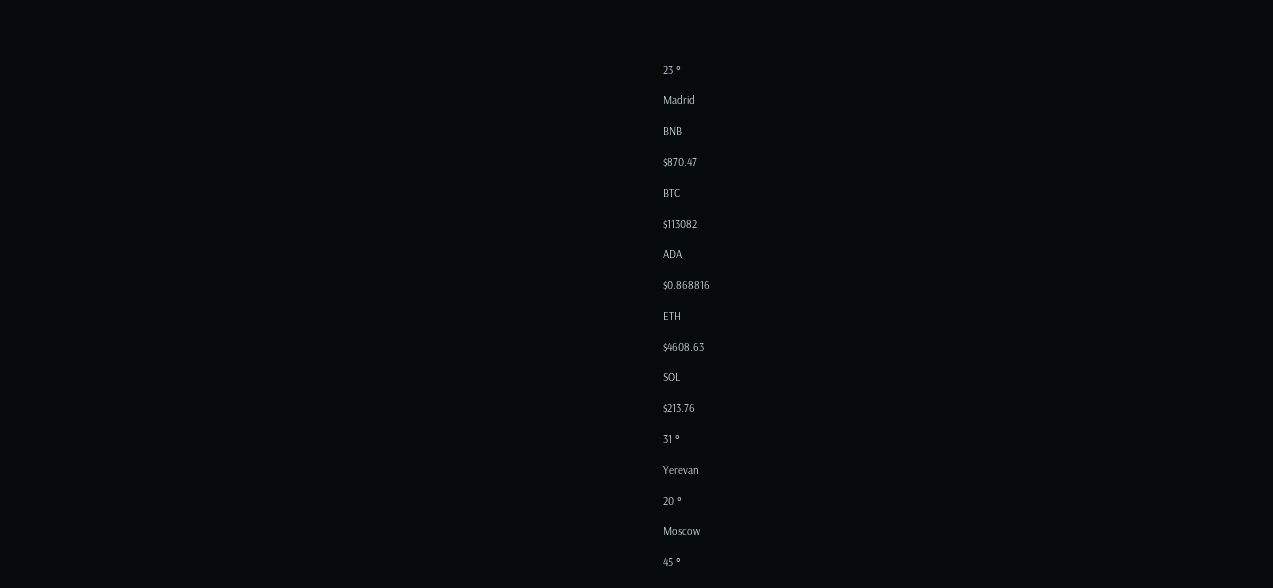23 °

Madrid

BNB

$870.47

BTC

$113082

ADA

$0.868816

ETH

$4608.63

SOL

$213.76

31 °

Yerevan

20 °

Moscow

45 °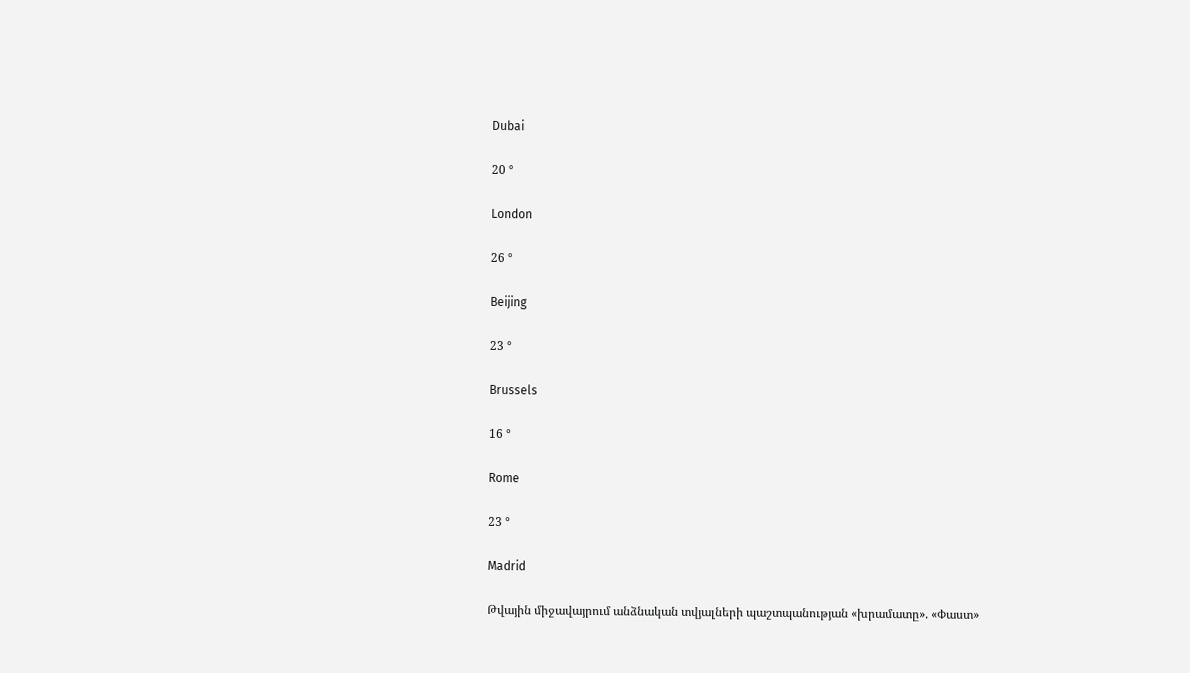Dubai

20 °

London

26 °

Beijing

23 °

Brussels

16 °

Rome

23 °

Madrid

Թվային միջավայրում անձնական տվյալների պաշտպանության «խրամատը». «Փաստ»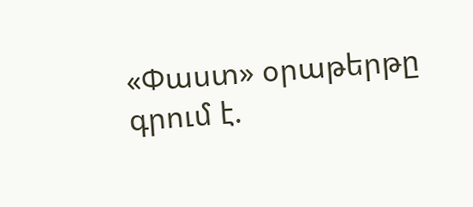«Փաստ» օրաթերթը գրում է.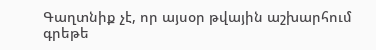Գաղտնիք չէ, որ այսօր թվային աշխարհում գրեթե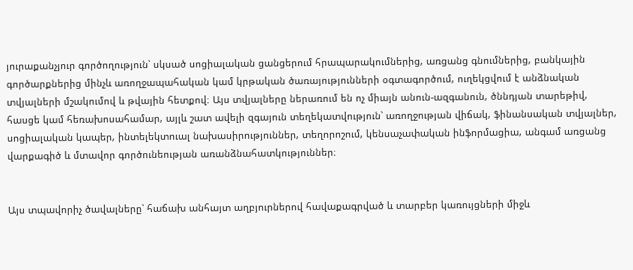յուրաքանչյուր գործողություն՝ սկսած սոցիալական ցանցերում հրապարակումներից, առցանց գնումներից, բանկային գործարքներից մինչև առողջապահական կամ կրթական ծառայությունների օգտագործում, ուղեկցվում է անձնական տվյալների մշակումով և թվային հետքով։ Այս տվյալները ներառում են ոչ միայն անուն-ազգանուն, ծննդյան տարեթիվ, հասցե կամ հեռախոսահամար, այլև շատ ավելի զգայուն տեղեկատվություն՝ առողջության վիճակ, ֆինանսական տվյալներ, սոցիալական կապեր, ինտելեկտուալ նախասիրություններ, տեղորոշում, կենսաչափական ինֆորմացիա, անգամ առցանց վարքագիծ և մտավոր գործունեության առանձնահատկություններ։


Այս տպավորիչ ծավալները՝ հաճախ անհայտ աղբյուրներով հավաքագրված և տարբեր կառույցների միջև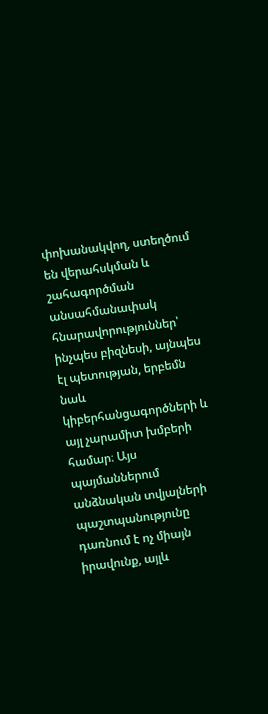փոխանակվող, ստեղծում են վերահսկման և շահագործման անսահմանափակ հնարավորություններ՝ ինչպես բիզնեսի, այնպես էլ պետության, երբեմն նաև կիբերհանցագործների և այլ չարամիտ խմբերի համար։ Այս պայմաններում անձնական տվյալների պաշտպանությունը դառնում է ոչ միայն իրավունք, այլև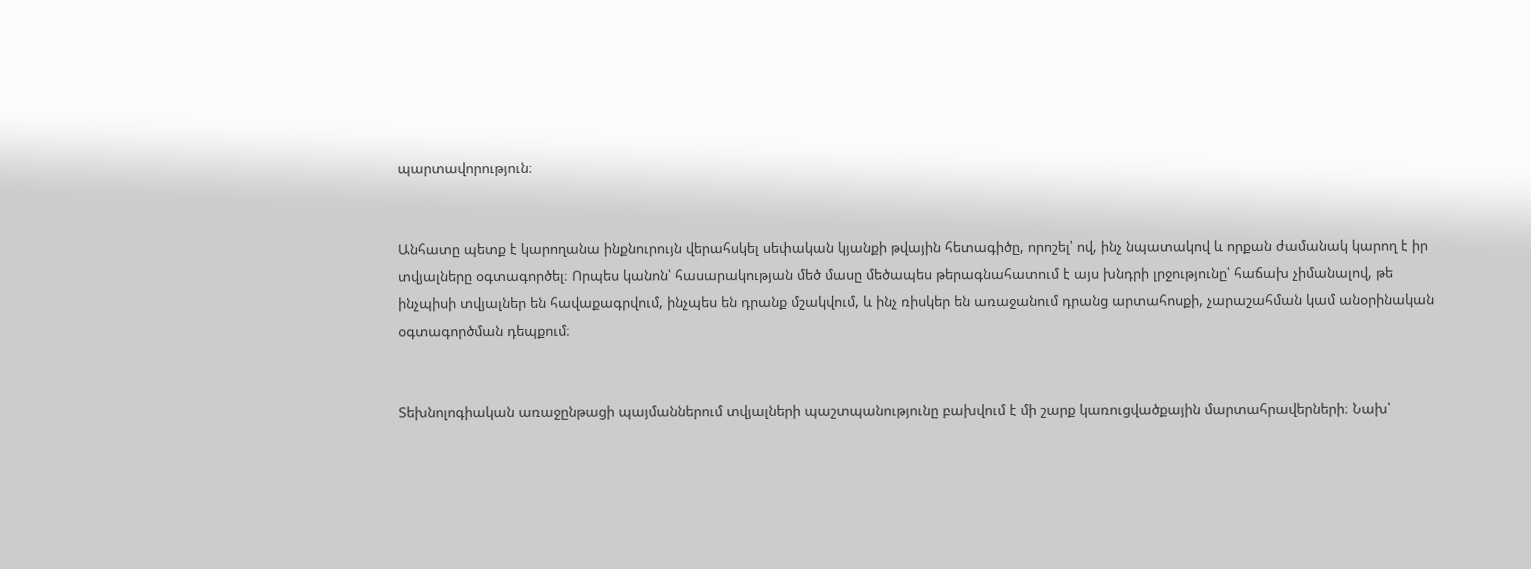պարտավորություն։


Անհատը պետք է կարողանա ինքնուրույն վերահսկել սեփական կյանքի թվային հետագիծը, որոշել՝ ով, ինչ նպատակով և որքան ժամանակ կարող է իր տվյալները օգտագործել։ Որպես կանոն՝ հասարակության մեծ մասը մեծապես թերագնահատում է այս խնդրի լրջությունը՝ հաճախ չիմանալով, թե ինչպիսի տվյալներ են հավաքագրվում, ինչպես են դրանք մշակվում, և ինչ ռիսկեր են առաջանում դրանց արտահոսքի, չարաշահման կամ անօրինական օգտագործման դեպքում։


Տեխնոլոգիական առաջընթացի պայմաններում տվյալների պաշտպանությունը բախվում է մի շարք կառուցվածքային մարտահրավերների։ Նախ՝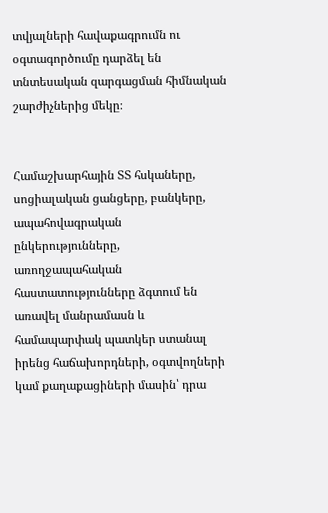տվյալների հավաքագրումն ու օգտագործումը դարձել են տնտեսական զարգացման հիմնական շարժիչներից մեկը։


Համաշխարհային ՏՏ հսկաները, սոցիալական ցանցերը, բանկերը, ապահովագրական ընկերությունները, առողջապահական հաստատությունները ձգտում են առավել մանրամասն և համապարփակ պատկեր ստանալ իրենց հաճախորդների, օգտվողների կամ քաղաքացիների մասին՝ դրա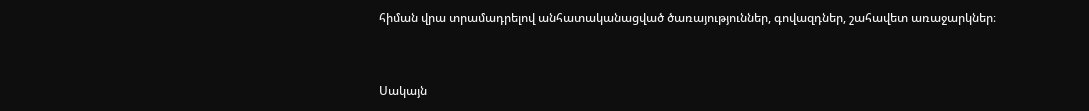հիման վրա տրամադրելով անհատականացված ծառայություններ, գովազդներ, շահավետ առաջարկներ։


Սակայն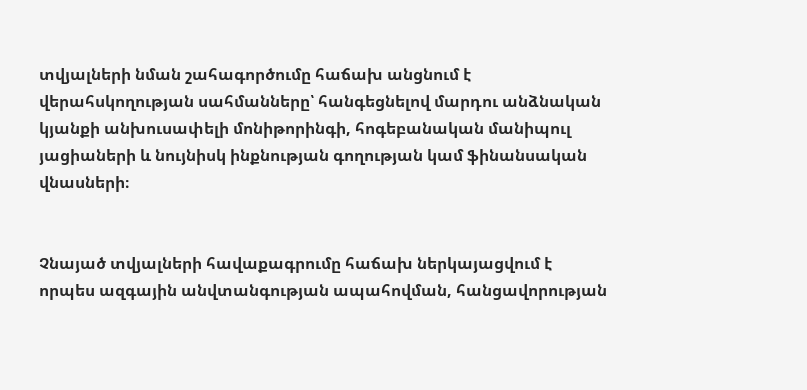տվյալների նման շահագործումը հաճախ անցնում է վերահսկողության սահմանները՝ հանգեցնելով մարդու անձնական կյանքի անխուսափելի մոնիթորինգի, հոգեբանական մանիպուլ յացիաների և նույնիսկ ինքնության գողության կամ ֆինանսական վնասների։


Չնայած տվյալների հավաքագրումը հաճախ ներկայացվում է որպես ազգային անվտանգության ապահովման, հանցավորության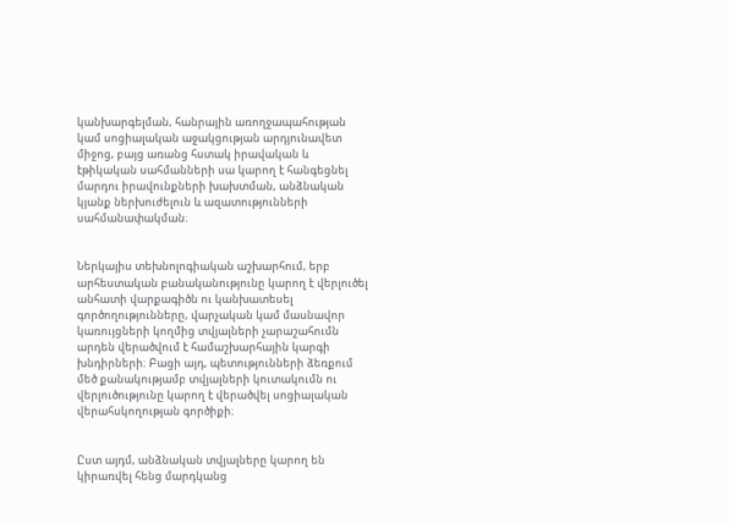կանխարգելման, հանրային առողջապահության կամ սոցիալական աջակցության արդյունավետ միջոց, բայց առանց հստակ իրավական և էթիկական սահմանների սա կարող է հանգեցնել մարդու իրավունքների խախտման, անձնական կյանք ներխուժելուն և ազատությունների սահմանափակման։


Ներկայիս տեխնոլոգիական աշխարհում, երբ արհեստական բանականությունը կարող է վերլուծել անհատի վարքագիծն ու կանխատեսել գործողությունները, վարչական կամ մասնավոր կառույցների կողմից տվյալների չարաշահումն արդեն վերածվում է համաշխարհային կարգի խնդիրների։ Բացի այդ, պետությունների ձեռքում մեծ քանակությամբ տվյալների կուտակումն ու վերլուծությունը կարող է վերածվել սոցիալական վերահսկողության գործիքի։


Ըստ այդմ, անձնական տվյալները կարող են կիրառվել հենց մարդկանց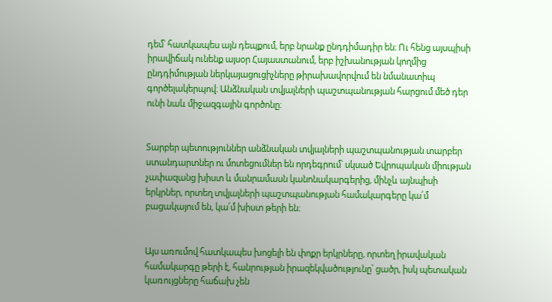դեմ՝ հատկապես այն դեպքում, երբ նրանք ընդդիմադիր են։ Ու հենց այսպիսի իրավիճակ ունենք այսօր Հայաստանում, երբ իշխանության կողմից ընդդիմության ներկայացուցիչները թիրախավորվում են նմանատիպ գործելակերպով։ Անձնական տվյալների պաշտպանության հարցում մեծ դեր ունի նաև միջազգային գործոնը։


Տարբեր պետություններ անձնական տվյալների պաշտպանության տարբեր ստանդարտներ ու մոտեցումներ են որդեգրում՝ սկսած Եվրոպական միության չափազանց խիստ և մանրամասն կանոնակարգերից, մինչև այնպիսի երկրներ, որտեղ տվյալների պաշտպանության համակարգերը կա՛մ բացակայում են, կա՛մ խիստ թերի են։


Այս առումով հատկապես խոցելի են փոքր երկրները, որտեղ իրավական համակարգը թերի է, հանրության իրազեկվածությունը՝ ցածր, իսկ պետական կառույցները հաճախ չեն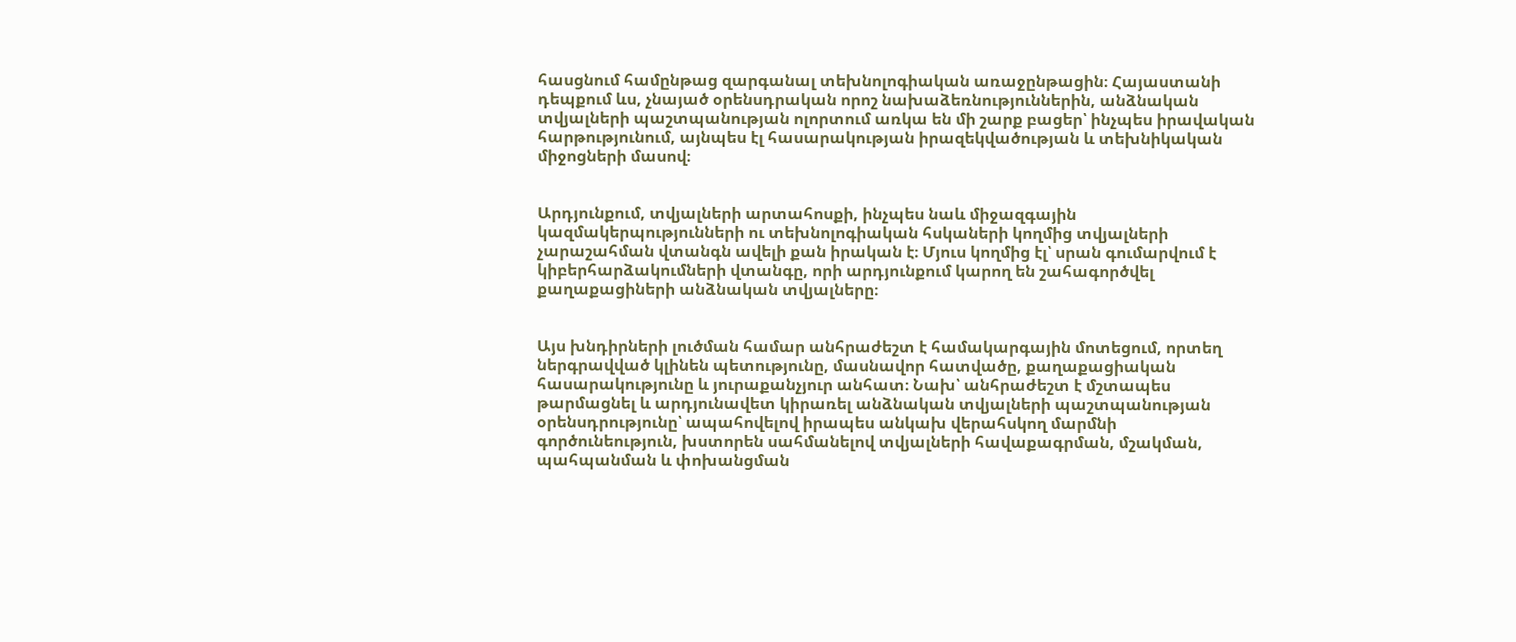հասցնում համընթաց զարգանալ տեխնոլոգիական առաջընթացին։ Հայաստանի դեպքում ևս, չնայած օրենսդրական որոշ նախաձեռնություններին, անձնական տվյալների պաշտպանության ոլորտում առկա են մի շարք բացեր՝ ինչպես իրավական հարթությունում, այնպես էլ հասարակության իրազեկվածության և տեխնիկական միջոցների մասով։


Արդյունքում, տվյալների արտահոսքի, ինչպես նաև միջազգային կազմակերպությունների ու տեխնոլոգիական հսկաների կողմից տվյալների չարաշահման վտանգն ավելի քան իրական է։ Մյուս կողմից էլ՝ սրան գումարվում է կիբերհարձակումների վտանգը, որի արդյունքում կարող են շահագործվել քաղաքացիների անձնական տվյալները։


Այս խնդիրների լուծման համար անհրաժեշտ է համակարգային մոտեցում, որտեղ ներգրավված կլինեն պետությունը, մասնավոր հատվածը, քաղաքացիական հասարակությունը և յուրաքանչյուր անհատ։ Նախ՝ անհրաժեշտ է մշտապես թարմացնել և արդյունավետ կիրառել անձնական տվյալների պաշտպանության օրենսդրությունը՝ ապահովելով իրապես անկախ վերահսկող մարմնի գործունեություն, խստորեն սահմանելով տվյալների հավաքագրման, մշակման, պահպանման և փոխանցման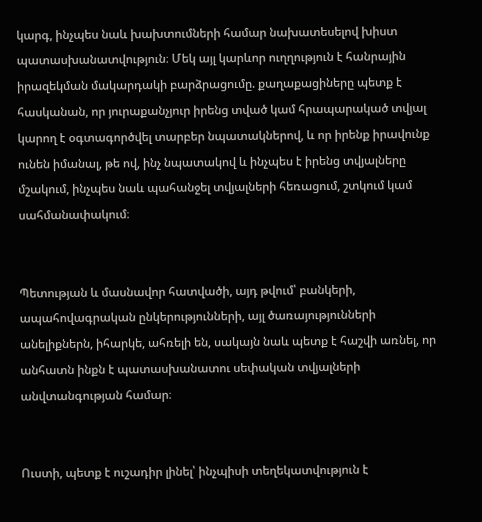կարգ, ինչպես նաև խախտումների համար նախատեսելով խիստ պատասխանատվություն։ Մեկ այլ կարևոր ուղղություն է հանրային իրազեկման մակարդակի բարձրացումը. քաղաքացիները պետք է հասկանան, որ յուրաքանչյուր իրենց տված կամ հրապարակած տվյալ կարող է օգտագործվել տարբեր նպատակներով, և որ իրենք իրավունք ունեն իմանալ, թե ով, ինչ նպատակով և ինչպես է իրենց տվյալները մշակում, ինչպես նաև պահանջել տվյալների հեռացում, շտկում կամ սահմանափակում։


Պետության և մասնավոր հատվածի, այդ թվում՝ բանկերի, ապահովագրական ընկերությունների, այլ ծառայությունների անելիքներն, իհարկե, ահռելի են, սակայն նաև պետք է հաշվի առնել, որ անհատն ինքն է պատասխանատու սեփական տվյալների անվտանգության համար։


Ուստի, պետք է ուշադիր լինել՝ ինչպիսի տեղեկատվություն է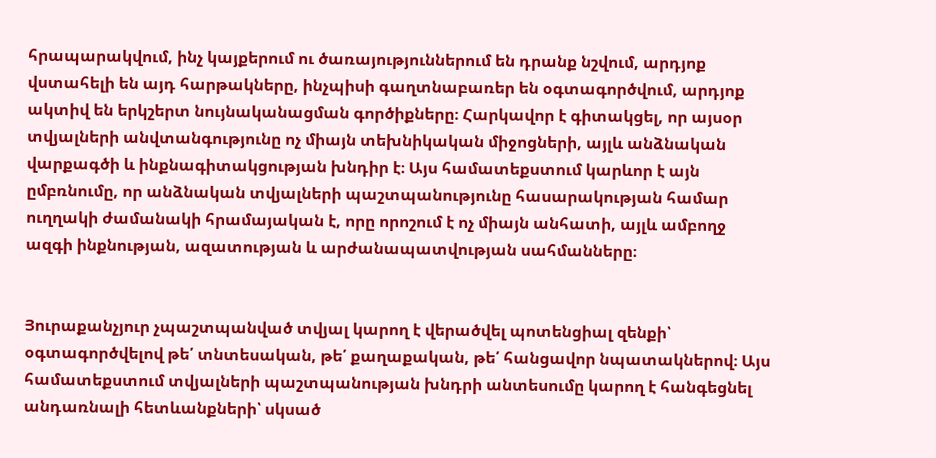հրապարակվում, ինչ կայքերում ու ծառայություններում են դրանք նշվում, արդյոք վստահելի են այդ հարթակները, ինչպիսի գաղտնաբառեր են օգտագործվում, արդյոք ակտիվ են երկշերտ նույնականացման գործիքները։ Հարկավոր է գիտակցել, որ այսօր տվյալների անվտանգությունը ոչ միայն տեխնիկական միջոցների, այլև անձնական վարքագծի և ինքնագիտակցության խնդիր է։ Այս համատեքստում կարևոր է այն ըմբռնումը, որ անձնական տվյալների պաշտպանությունը հասարակության համար ուղղակի ժամանակի հրամայական է, որը որոշում է ոչ միայն անհատի, այլև ամբողջ ազգի ինքնության, ազատության և արժանապատվության սահմանները։


Յուրաքանչյուր չպաշտպանված տվյալ կարող է վերածվել պոտենցիալ զենքի՝ օգտագործվելով թե՛ տնտեսական, թե՛ քաղաքական, թե՛ հանցավոր նպատակներով։ Այս համատեքստում տվյալների պաշտպանության խնդրի անտեսումը կարող է հանգեցնել անդառնալի հետևանքների՝ սկսած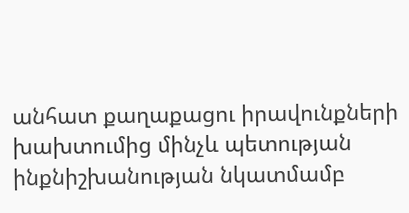անհատ քաղաքացու իրավունքների խախտումից մինչև պետության ինքնիշխանության նկատմամբ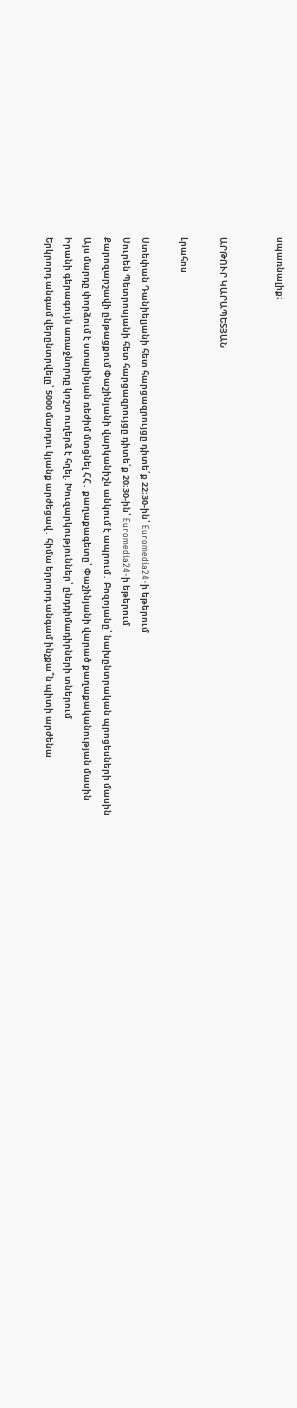սպառնալիք։


ԱՐԹՈՒՐ ԿԱՐԱՊԵՏՅԱՆ

Լրահոս

Ստեփան Դանիելյանի հետ հարցազրույցը դիտե՛ք 22։30-ին՝ Euromedia24-ի եթերում
Սուրեն Պետրոսյանի հետ հարցազրույցը դիտե՛ք 20։30-ին՝ Euromedia24-ի եթերում
Քարոզարշավի ընթացքում Փաշինյանի վարկանիշն անկում է ապրում․ Բոզոյանը՝ նախընտրական պրոցեսների մասին
Այս մարդը փորձում է ստալինյան ռեժիմ մտցնել ՀՀ․ քաղաքագետը՝ Փաշինյանի վարած քաղաքականության մասին
Իրանի գերագույն առաջնորդը կոշտ ուղերձ է հղել. Խուզարկություններ՝ ընդդիմադիրների տներում
Երկրորդ անգամ վերընտրվելը՝ 5000 մարդու կյանք արժեցավ․ հիմա երրորդ անգամ ինչքա՞ն պիտի արժենա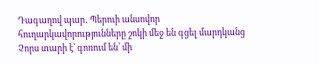Դագաղով պար․ Պերուի անսովոր հուղարկավորությունները շոկի մեջ են գցել մարդկանց
Չորս տարի է՝ գոռում են՝ մի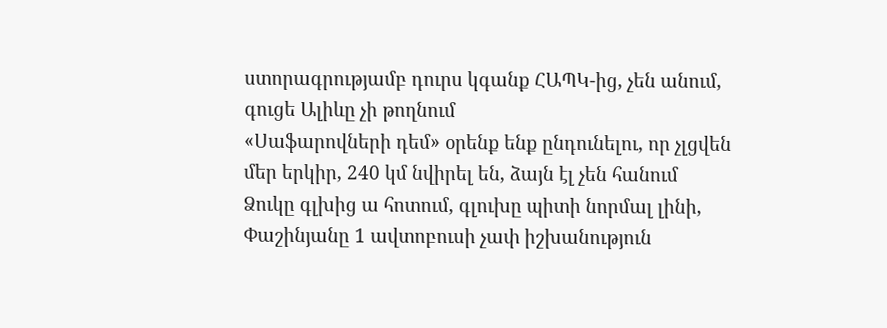ստորագրությամբ դուրս կգանք ՀԱՊԿ-ից, չեն անում, գուցե Ալիևը չի թողնում
«Սաֆարովների դեմ» օրենք ենք ընդունելու, որ չլցվեն մեր երկիր, 240 կմ նվիրել են, ձայն էլ չեն հանում
Ձուկը գլխից ա հոտում, գլուխը պիտի նորմալ լինի, Փաշինյանը 1 ավտոբուսի չափ իշխանություն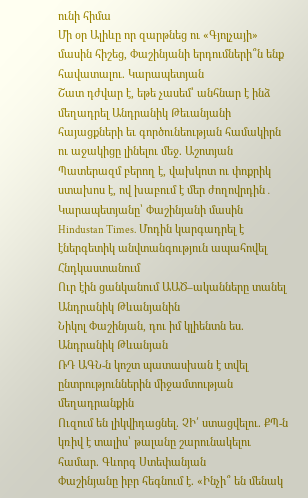ունի հիմա
Մի օր Ալիևը որ զարթնեց ու «Գյոլչայի» մասին հիշեց, Փաշինյանի երդումների՞ն ենք հավատալու. Կարապետյան
Շատ դժվար է, եթե չասեմ՝ անհնար է ինձ մեղադրել Անդրանիկ Թեւանյանի հայացքների եւ գործունեության համակիրն ու աջակիցը լինելու մեջ. Աշոտյան
Պատերազմ բերող է, վախկոտ ու փոքրիկ ստախոս է, ով խաբում է մեր ժողովրդին․ Կարապետյանը՝ Փաշինյանի մասին
Hindustan Times. Մոդին կարգադրել է էներգետիկ անվտանգություն ապահովել Հնդկաստանում
Ուր էին ցանկանում ԱԱԾ–ականները տանել Անդրանիկ Թևանյանին
Նիկոլ Փաշինյան, դու իմ կլիենտն ես. Անդրանիկ Թևանյան
ՌԴ ԱԳՆ-ն կոշտ պատասխան է տվել ընտրություններին միջամտության մեղադրանքին
Ուզում են լիկվիդացնել. ՉԻ՛ ստացվելու. ՔՊ-ն կռիվ է տալիս՝ թալանը շարունակելու համար. Գևորգ Ստեփանյան
Փաշինյանը իբր հեգնում է. «Ինչի՞ են մենակ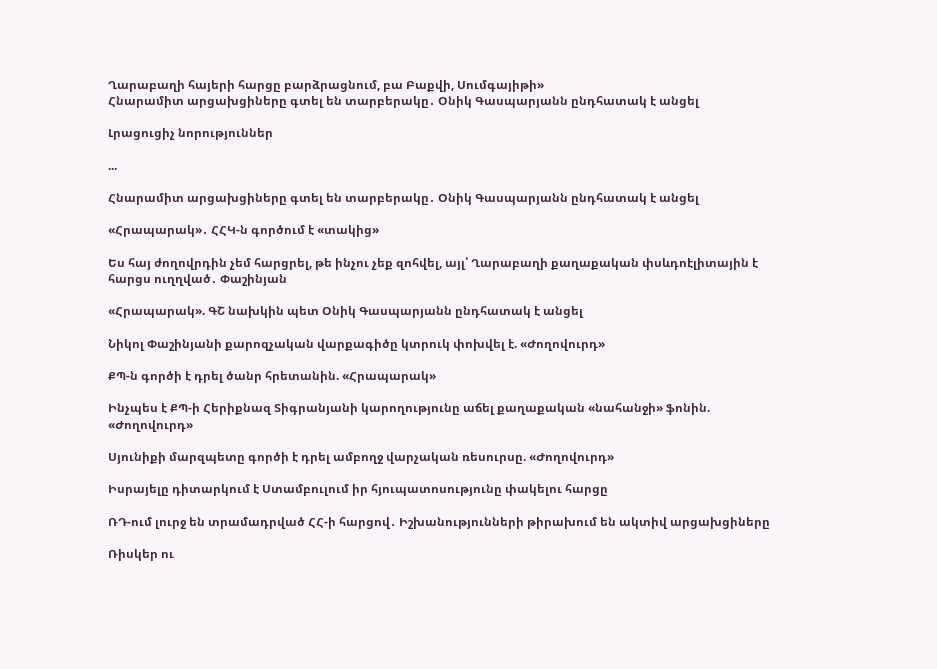Ղարաբաղի հայերի հարցը բարձրացնում, բա Բաքվի, Սումգայիթի»
Հնարամիտ արցախցիները գտել են տարբերակը․ Օնիկ Գասպարյանն ընդհատակ է անցել

Լրացուցիչ նորություններ

...

Հնարամիտ արցախցիները գտել են տարբերակը․ Օնիկ Գասպարյանն ընդհատակ է անցել

«Հրապարակ»․ ՀՀԿ-ն գործում է «տակից»

Ես հայ ժողովրդին չեմ հարցրել, թե ինչու չեք զոհվել, այլ՝ Ղարաբաղի քաղաքական փսևդոէլիտային է հարցս ուղղված․ Փաշինյան

«Հրապարակ». ԳՇ նախկին պետ Օնիկ Գասպարյանն ընդհատակ է անցել

Նիկոլ Փաշինյանի քարոզչական վարքագիծը կտրուկ փոխվել է. «Ժողովուրդ»

ՔՊ-ն գործի է դրել ծանր հրետանին. «Հրապարակ»

Ինչպես է ՔՊ-ի Հերիքնազ Տիգրանյանի կարողությունը աճել քաղաքական «նահանջի» ֆոնին. «Ժողովուրդ»

Սյունիքի մարզպետը գործի է դրել ամբողջ վարչական ռեսուրսը. «Ժողովուրդ»

Իսրայելը դիտարկում է Ստամբուլում իր հյուպատոսությունը փակելու հարցը

ՌԴ-ում լուրջ են տրամադրված ՀՀ-ի հարցով․ Իշխանությունների թիրախում են ակտիվ արցախցիները

Ռիսկեր ու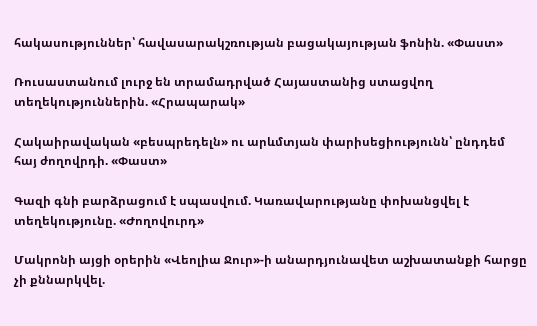հակասություններ՝ հավասարակշռության բացակայության ֆոնին. «Փաստ»

Ռուսաստանում լուրջ են տրամադրված Հայաստանից ստացվող տեղեկություններին. «Հրապարակ»

Հակաիրավական «բեսպրեդելն» ու արևմտյան փարիսեցիությունն՝ ընդդեմ հայ ժողովրդի. «Փաստ»

Գազի գնի բարձրացում է սպասվում. Կառավարությանը փոխանցվել է տեղեկությունը. «Ժողովուրդ»

Մակրոնի այցի օրերին «Վեոլիա Ջուր»-ի անարդյունավետ աշխատանքի հարցը չի քննարկվել.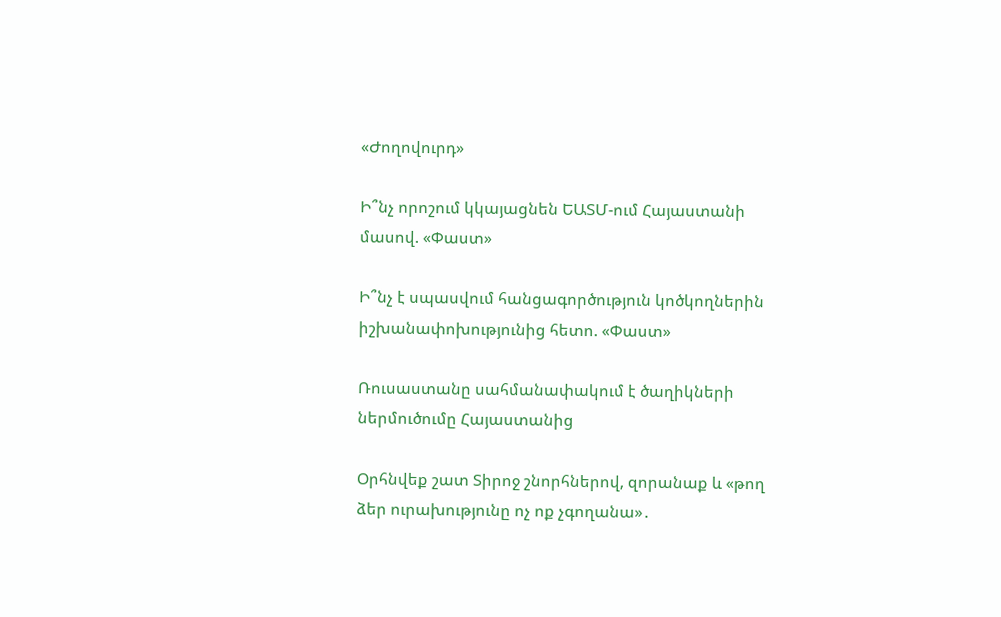«Ժողովուրդ»

Ի՞նչ որոշում կկայացնեն ԵԱՏՄ-ում Հայաստանի մասով. «Փաստ»

Ի՞նչ է սպասվում հանցագործություն կոծկողներին իշխանափոխությունից հետո. «Փաստ»

Ռուսաստանը սահմանափակում է ծաղիկների ներմուծումը Հայաստանից

Օրհնվեք շատ Տիրոջ շնորհներով, զորանաք և «թող ձեր ուրախությունը ոչ ոք չգողանա»․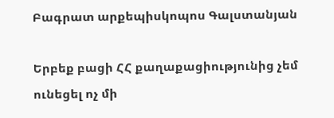Բագրատ արքեպիսկոպոս Գալստանյան

Երբեք բացի ՀՀ քաղաքացիությունից չեմ ունեցել ոչ մի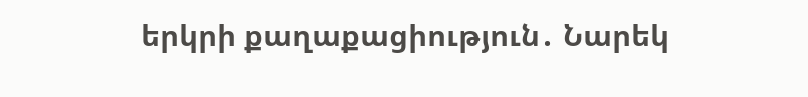երկրի քաղաքացիություն․ Նարեկ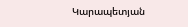Կարապետյան